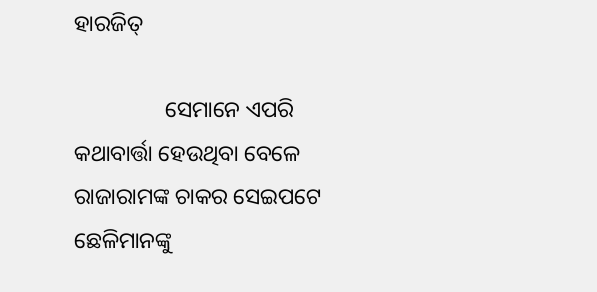ହାରଜିତ୍

                ସେମାନେ ଏପରି କଥାବାର୍ତ୍ତା ହେଉଥିବା ବେଳେ ରାଜାରାମଙ୍କ ଚାକର ସେଇପଟେ ଛେଳିମାନଙ୍କୁ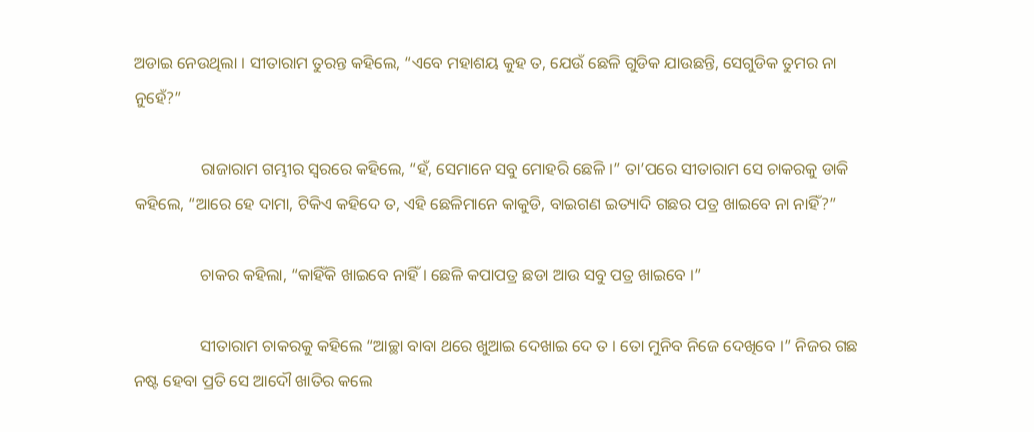ଅଡାଇ ନେଉଥିଲା । ସୀତାରାମ ତୁରନ୍ତ କହିଲେ, “ଏବେ ମହାଶୟ କୁହ ତ, ଯେଉଁ ଛେଳି ଗୁଡିକ ଯାଉଛନ୍ତି, ସେଗୁଡିକ ତୁମର ନା ନୁହେଁ?”

                ରାଜାରାମ ଗମ୍ଭୀର ସ୍ୱରରେ କହିଲେ, “ହଁ, ସେମାନେ ସବୁ ମୋହରି ଛେଳି ।” ତା’ପରେ ସୀତାରାମ ସେ ଚାକରକୁ ଡାକି କହିଲେ, “ଆରେ ହେ ଦାମା, ଟିକିଏ କହିଦେ ତ, ଏହି ଛେଳିମାନେ କାକୁଡି, ବାଇଗଣ ଇତ୍ୟାଦି ଗଛର ପତ୍ର ଖାଇବେ ନା ନାହିଁ?”

                ଚାକର କହିଲା, “କାହିଁକି ଖାଇବେ ନାହିଁ । ଛେଳି କପାପତ୍ର ଛଡା ଆଉ ସବୁ ପତ୍ର ଖାଇବେ ।”

                ସୀତାରାମ ଚାକରକୁ କହିଲେ “ଆଚ୍ଛା ବାବା ଥରେ ଖୁଆଇ ଦେଖାଇ ଦେ ତ । ତୋ ମୁନିବ ନିଜେ ଦେଖିବେ ।” ନିଜର ଗଛ ନଷ୍ଟ ହେବା ପ୍ରତି ସେ ଆଦୌ ଖାତିର କଲେ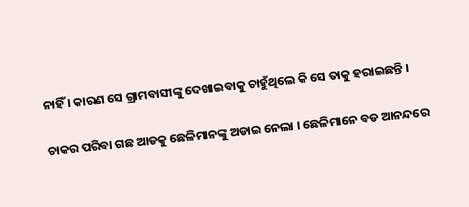ନାହିଁ । କାରଣ ସେ ଗ୍ରାମବାସୀଙ୍କୁ ଦେଖାଇବାକୁ ଚାହୁଁଥିଲେ କି ସେ ତାକୁ ହରାଇଛନ୍ତି ।

ଚାକର ପରିବା ଗଛ ଆଡକୁ ଛେଳିମାନଙ୍କୁ ଅଡାଇ ନେଲା । ଛେଳିମାନେ ବଡ ଆନନ୍ଦରେ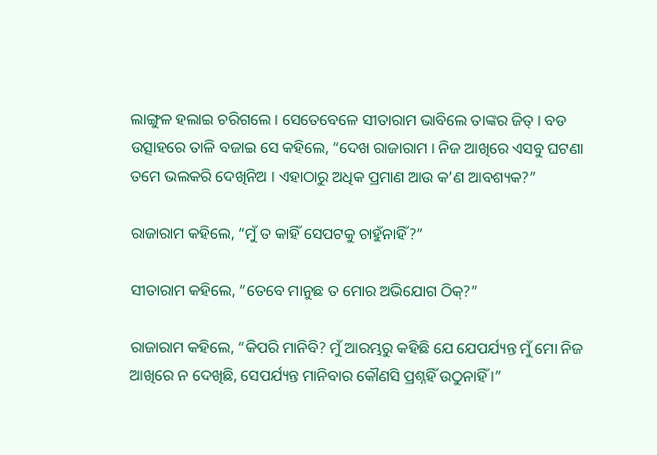ଲାଙ୍ଗୁଳ ହଲାଇ ଚରିଗଲେ । ସେତେବେଳେ ସୀତାରାମ ଭାବିଲେ ତାଙ୍କର ଜିତ୍ । ବଡ ଉତ୍ସାହରେ ତାଳି ବଜାଇ ସେ କହିଲେ, “ଦେଖ ରାଜାରାମ । ନିଜ ଆଖିରେ ଏସବୁ ଘଟଣା ତମେ ଭଲକରି ଦେଖିନିଅ । ଏହାଠାରୁ ଅଧିକ ପ୍ରମାଣ ଆଉ କ’ଣ ଆବଶ୍ୟକ?”

ରାଜାରାମ କହିଲେ, “ମୁଁ ତ କାହିଁ ସେପଟକୁ ଚାହୁଁନାହିଁ?”

ସୀତାରାମ କହିଲେ, “ତେବେ ମାନୁଛ ତ ମୋର ଅଭିଯୋଗ ଠିକ୍?”

ରାଜାରାମ କହିଲେ, “କିପରି ମାନିବି? ମୁଁ ଆରମ୍ଭରୁ କହିଛି ଯେ ଯେପର୍ଯ୍ୟନ୍ତ ମୁଁ ମୋ ନିଜ ଆଖିରେ ନ ଦେଖିଛି, ସେପର୍ଯ୍ୟନ୍ତ ମାନିବାର କୌଣସି ପ୍ରଶ୍ନହିଁ ଉଠୁନାହିଁ ।”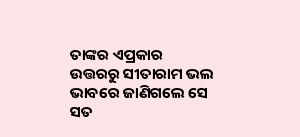ତାଙ୍କର ଏପ୍ରକାର ଉତ୍ତରରୁ ସୀତାରାମ ଭଲ ଭାବରେ ଜାଣିଗଲେ ସେ ସତ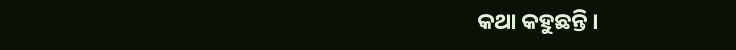କଥା କହୁଛନ୍ତି ।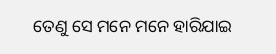ତେଣୁ ସେ ମନେ ମନେ ହାରିଯାଇ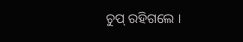ଚୁପ୍ ରହିଗଲେ ।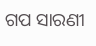ଗପ ସାରଣୀ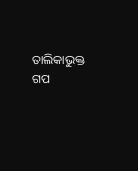ତାଲିକାଭୁକ୍ତ ଗପ